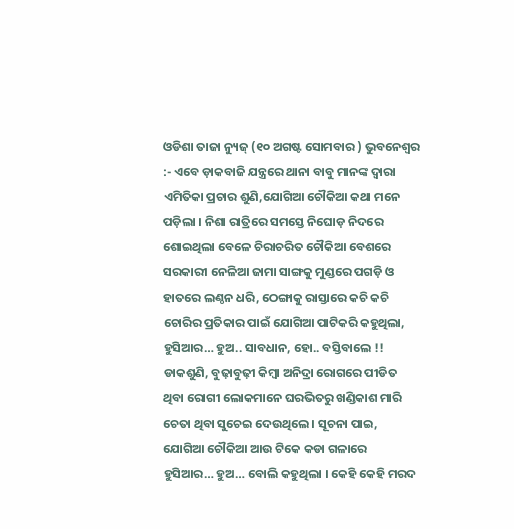ଓଡିଶା ତାଜା ନ୍ୟୁଜ୍ (୧୦ ଅଗଷ୍ଟ ସୋମବାର ) ଭୁବନେଶ୍ୱର :- ଏବେ ଡ଼ାକବାଜି ଯନ୍ତ୍ରରେ ଥାନା ବାବୁ ମାନଙ୍କ ଦ୍ୱାରା ଏମିତିକା ପ୍ରଚାର ଶୁଣି,ଯୋଗିଆ ଚୌକିଆ କଥା ମନେ ପଡ଼ିଲା । ନିଶା ରାତ୍ରିରେ ସମସ୍ତେ ନିଘୋଡ଼ ନିଦରେ ଶୋଇଥିଲା ବେଳେ ଚିରାଚରିତ ଚୌକିଆ ବେଶରେ ସରକାରୀ ନେଳିଆ ଜାମା ସାଙ୍ଗକୁ ମୁଣ୍ଡରେ ପଗଡ଼ି ଓ ହାତରେ ଲଣ୍ଠନ ଧରି, ଠେଙ୍ଗାକୁ ରାସ୍ତାରେ କଚି କଚି ଚୋରିର ପ୍ରତିକାର ପାଇଁ ଯୋଗିଆ ପାଟିକରି କହୁଥିଲା, ହୁସିଆର… ହୁଅ.. ସାବଧାନ, ହୋ.. ବସ୍ତିବାଲେ !! ଡାକଶୁଣି, ବୁଢ଼ାବୁଢ଼ୀ କିମ୍ବା ଅନିଦ୍ରା ରୋଗରେ ପୀଡିତ ଥିବା ରୋଗୀ ଲୋକମାନେ ଘରଭିତରୁ ଖଣ୍ଡିକାଶ ମାରି ଚେତା ଥିବା ସୁଚେଇ ଦେଉଥିଲେ । ସୂଚନା ପାଇ, ଯୋଗିଆ ଚୌକିଆ ଆଉ ଟିକେ କଡା ଗଳାରେ ହୁସିଆର… ହୁଅ… ବୋଲି କହୁଥିଲା । କେହି କେହି ମରଦ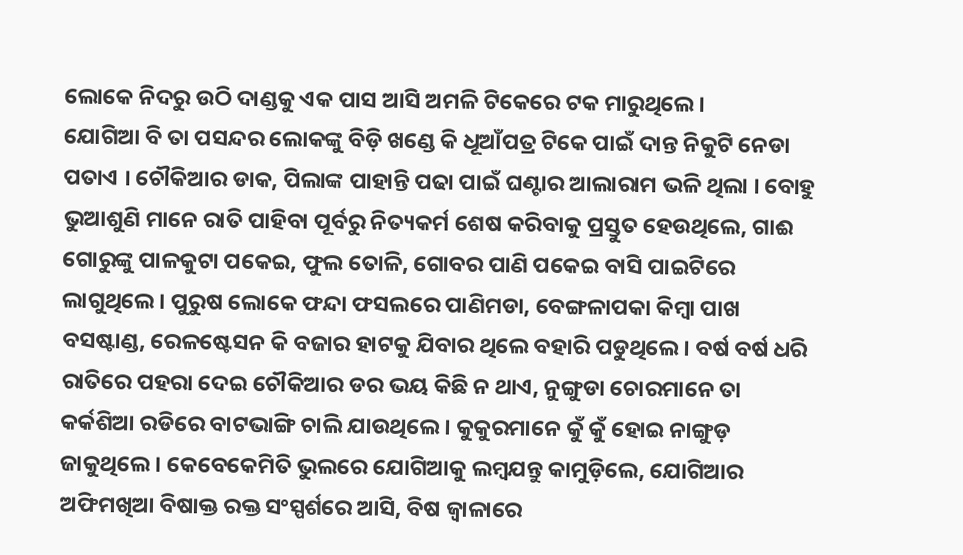ଲୋକେ ନିଦରୁ ଉଠି ଦାଣ୍ଡକୁ ଏକ ପାସ ଆସି ଅମଳି ଟିକେରେ ଟକ ମାରୁଥିଲେ ।
ଯୋଗିଆ ବି ତା ପସନ୍ଦର ଲୋକଙ୍କୁ ବିଡ଼ି ଖଣ୍ଡେ କି ଧୂଆଁପତ୍ର ଟିକେ ପାଇଁ ଦାନ୍ତ ନିକୁଟି ନେଡା ପତାଏ । ଚୌକିଆର ଡାକ, ପିଲାଙ୍କ ପାହାନ୍ତି ପଢା ପାଇଁ ଘଣ୍ଟାର ଆଲାରାମ ଭଳି ଥିଲା । ବୋହୁ ଭୁଆଶୁଣି ମାନେ ରାତି ପାହିବା ପୂର୍ବରୁ ନିତ୍ୟକର୍ମ ଶେଷ କରିବାକୁ ପ୍ରସ୍ତୁତ ହେଉଥିଲେ, ଗାଈ ଗୋରୁଙ୍କୁ ପାଳକୁଟା ପକେଇ, ଫୁଲ ତୋଳି, ଗୋବର ପାଣି ପକେଇ ବାସି ପାଇଟିରେ ଲାଗୁଥିଲେ । ପୁରୁଷ ଲୋକେ ଫନ୍ଦା ଫସଲରେ ପାଣିମଡା, ବେଙ୍ଗଳାପକା କିମ୍ବା ପାଖ ବସଷ୍ଟାଣ୍ଡ, ରେଳଷ୍ଟେସନ କି ବଜାର ହାଟକୁ ଯିବାର ଥିଲେ ବହାରି ପଡୁଥିଲେ । ବର୍ଷ ବର୍ଷ ଧରି ରାତିରେ ପହରା ଦେଇ ଚୌକିଆର ଡର ଭୟ କିଛି ନ ଥାଏ, ନୁଙ୍ଗୁଡା ଚୋରମାନେ ତା କର୍କଶିଆ ରଡିରେ ବାଟଭାଙ୍ଗି ଚାଲି ଯାଉଥିଲେ । କୁକୁରମାନେ କୁଁ କୁଁ ହୋଇ ନାଙ୍ଗୁଡ଼ ଜାକୁଥିଲେ । କେବେକେମିତି ଭୁଲରେ ଯୋଗିଆକୁ ଲମ୍ବଯନ୍ତୁ କାମୁଡ଼ିଲେ, ଯୋଗିଆର ଅଫିମଖିଆ ବିଷାକ୍ତ ରକ୍ତ ସଂସ୍ପର୍ଶରେ ଆସି, ବିଷ ଜ୍ୱାଳାରେ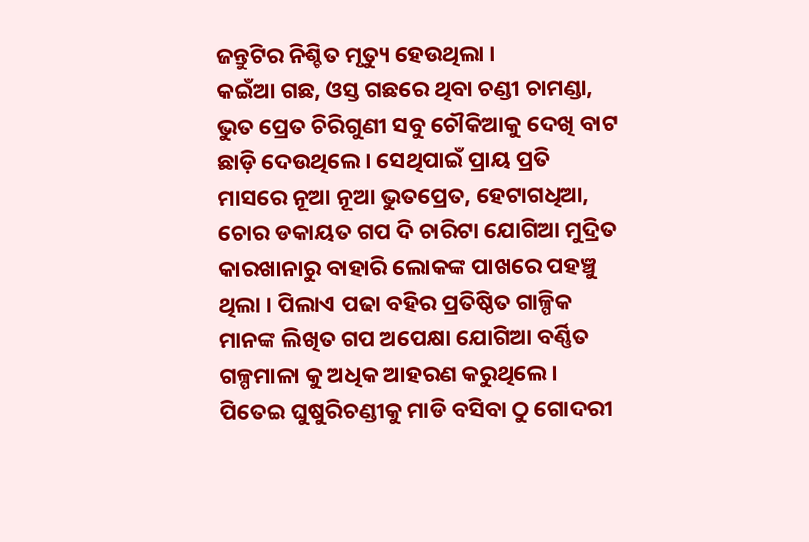ଜନ୍ତୁଟିର ନିଶ୍ଚିତ ମୃତ୍ୟୁ ହେଉଥିଲା ।
କଇଁଆ ଗଛ, ଓସ୍ତ ଗଛରେ ଥିବା ଚଣ୍ଡୀ ଚାମଣ୍ଡା, ଭୁତ ପ୍ରେତ ଚିରିଗୁଣୀ ସବୁ ଚୌକିଆକୁ ଦେଖି ବାଟ ଛାଡ଼ି ଦେଉଥିଲେ । ସେଥିପାଇଁ ପ୍ରାୟ ପ୍ରତି ମାସରେ ନୂଆ ନୂଆ ଭୁତପ୍ରେତ, ହେଟାଗଧିଆ, ଚୋର ଡକାୟତ ଗପ ଦି ଚାରିଟା ଯୋଗିଆ ମୁଦ୍ରିତ କାରଖାନାରୁ ବାହାରି ଲୋକଙ୍କ ପାଖରେ ପହଞ୍ଚୁ ଥିଲା । ପିଲାଏ ପଢା ବହିର ପ୍ରତିଷ୍ଠିତ ଗାଳ୍ପିକ ମାନଙ୍କ ଲିଖିତ ଗପ ଅପେକ୍ଷା ଯୋଗିଆ ବର୍ଣ୍ଣିତ ଗଳ୍ପମାଳା କୁ ଅଧିକ ଆହରଣ କରୁଥିଲେ । ପିତେଇ ଘୁଷୁରିଚଣ୍ଡୀକୁ ମାଡି ବସିବା ଠୁ ଗୋଦରୀ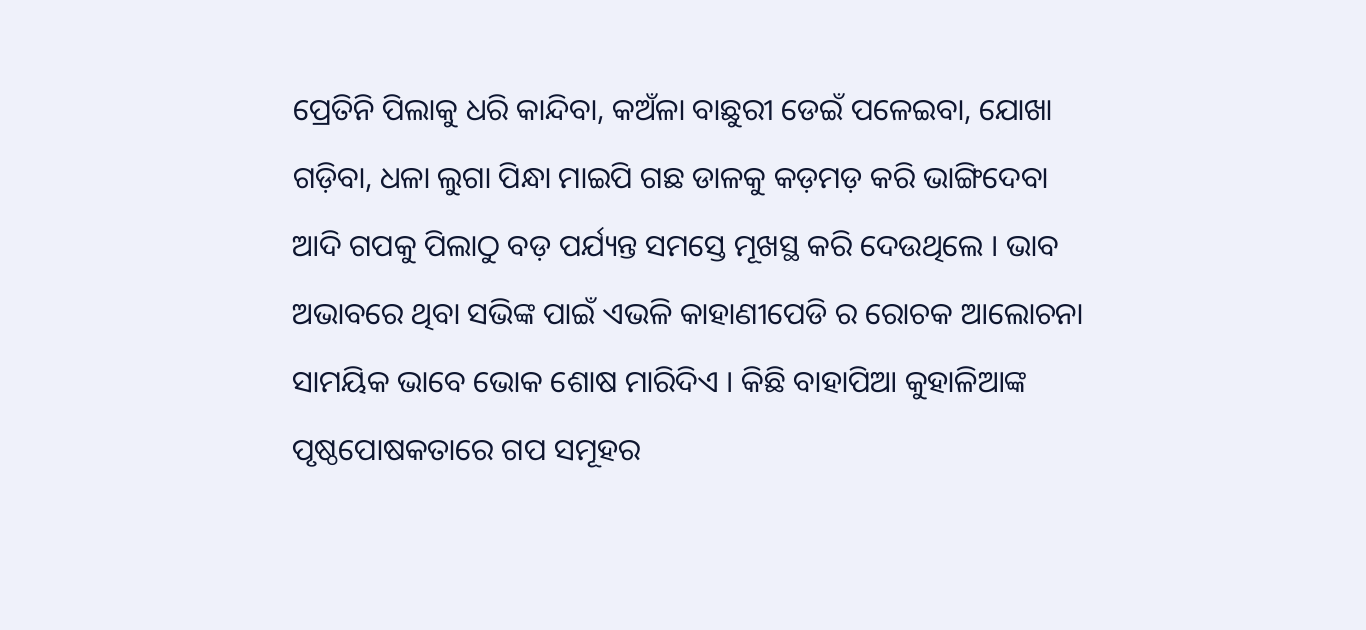ପ୍ରେତିନି ପିଲାକୁ ଧରି କାନ୍ଦିବା, କଅଁଳା ବାଛୁରୀ ଡେଇଁ ପଳେଇବା, ଯୋଖା ଗଡ଼ିବା, ଧଳା ଲୁଗା ପିନ୍ଧା ମାଇପି ଗଛ ଡାଳକୁ କଡ଼ମଡ଼ କରି ଭାଙ୍ଗିଦେବା ଆଦି ଗପକୁ ପିଲାଠୁ ବଡ଼ ପର୍ଯ୍ୟନ୍ତ ସମସ୍ତେ ମୂଖସ୍ଥ କରି ଦେଉଥିଲେ । ଭାବ ଅଭାବରେ ଥିବା ସଭିଙ୍କ ପାଇଁ ଏଭଳି କାହାଣୀପେଡି ର ରୋଚକ ଆଲୋଚନା ସାମୟିକ ଭାବେ ଭୋକ ଶୋଷ ମାରିଦିଏ । କିଛି ବାହାପିଆ କୁହାଳିଆଙ୍କ ପୃଷ୍ଠପୋଷକତାରେ ଗପ ସମୂହର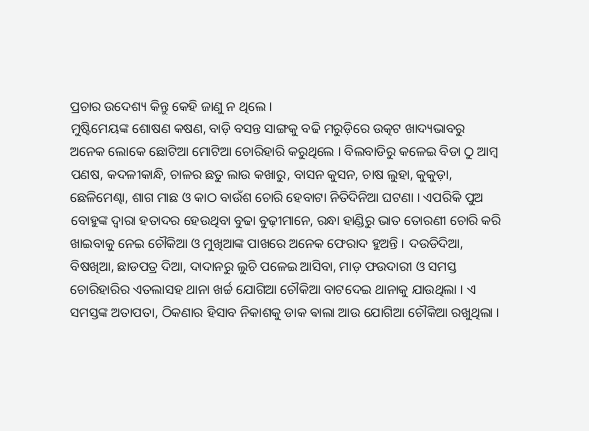ପ୍ରଚାର ଉଦେଶ୍ୟ କିନ୍ତୁ କେହି ଜାଣୁ ନ ଥିଲେ ।
ମୁଷ୍ଟିମେୟଙ୍କ ଶୋଷଣ କଷଣ, ବାଡ଼ି ବସନ୍ତ ସାଙ୍ଗକୁ ବଢି ମରୁଡ଼ିରେ ଉତ୍କଟ ଖାଦ୍ୟଭାବରୁ ଅନେକ ଲୋକେ ଛୋଟିଆ ମୋଟିଆ ଚୋରିହାରି କରୁଥିଲେ । ବିଲବାଡିରୁ କଳେଇ ବିଡା ଠୁ ଆମ୍ବ ପଣଷ, କଦଳୀକାନ୍ଧି, ଚାଳର ଛତୁ ଲାଉ କଖାରୁ, ବାସନ କୁସନ, ଚାଷ ଲୁହା, କୁକୁଡ଼ା, ଛେଳିମେଣ୍ଢା, ଶାଗ ମାଛ ଓ କାଠ ବାଉଁଶ ଚୋରି ହେବାଟା ନିତିଦିନିଆ ଘଟଣା । ଏପରିକି ପୁଅ ବୋହୁଙ୍କ ଦ୍ୱାରା ହତାଦର ହେଉଥିବା ବୁଢା ବୁଢ଼ୀମାନେ, ରନ୍ଧା ହାଣ୍ଡିରୁ ଭାତ ତୋରଣୀ ଚୋରି କରି ଖାଇବାକୁ ନେଇ ଚୌକିଆ ଓ ମୁଖିଆଙ୍କ ପାଖରେ ଅନେକ ଫେରାଦ ହୁଅନ୍ତି । ଦଉଡିଦିଆ, ବିଷଖିଆ, ଛାଡପତ୍ର ଦିଆ, ଦାଦାନରୁ ଲୁଚି ପଳେଇ ଆସିବା, ମାଡ଼ ଫଉଦାରୀ ଓ ସମସ୍ତ ଚୋରିହାରିର ଏତଲାସହ ଥାନା ଖର୍ଚ୍ଚ ଯୋଗିଆ ଚୌକିଆ ବାଟଦେଇ ଥାନାକୁ ଯାଉଥିଲା । ଏ ସମସ୍ତଙ୍କ ଅତାପତା, ଠିକଣାର ହିସାବ ନିକାଶକୁ ଡାକ ଵାଲା ଆଉ ଯୋଗିଆ ଚୌକିଆ ରଖୁଥିଲା ।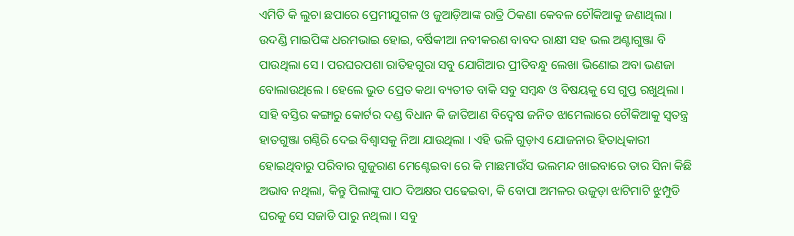ଏମିତି କି ଲୁଚା ଛପାରେ ପ୍ରେମୀଯୁଗଳ ଓ ଜୁଆଡ଼ିଆଙ୍କ ରାତ୍ରି ଠିକଣା କେବଳ ଚୌକିଆକୁ ଜଣାଥିଲା ।
ଉଦଣ୍ଡି ମାଇପିଙ୍କ ଧରମଭାଇ ହୋଇ, ବର୍ଷିକୀଆ ନବୀକରଣ ବାବଦ ରାକ୍ଷୀ ସହ ଭଲ ଅଣ୍ଟାଗୁଞ୍ଜା ବି ପାଉଥିଲା ସେ । ପରଘରପଶା ରାତିହଗୁରା ସବୁ ଯୋଗିଆର ପ୍ରୀତିବନ୍ଧୁ ଲେଖା ଭିଣୋଇ ଅବା ଭଣଜା ବୋଲାଉଥିଲେ । ହେଲେ ଭୁତ ପ୍ରେତ କଥା ବ୍ୟତୀତ ବାକି ସବୁ ସମ୍ବନ୍ଧ ଓ ବିଷୟକୁ ସେ ଗୁପ୍ତ ରଖୁଥିଲା । ସାହି ବସ୍ତିର କଙ୍ଗାରୁ କୋର୍ଟର ଦଣ୍ଡ ବିଧାନ କି ଜାତିଆଣ ବିଦ୍ୱେଷ ଜନିତ ଝାମେଲାରେ ଚୌକିଆକୁ ସ୍ୱତନ୍ତ୍ର ହାତଗୁଞ୍ଜା ଗଣ୍ଠିରି ଦେଇ ବିଶ୍ୱାସକୁ ନିଆ ଯାଉଥିଲା । ଏହି ଭଳି ଗୁଡ଼ାଏ ଯୋଜନାର ହିତାଧିକାରୀ ହୋଇଥିବାରୁ ପରିବାର ଗୁଜୁରାଣ ମେଣ୍ଟେଇବା ରେ କି ମାଛମାଉଁସ ଭଲମନ୍ଦ ଖାଇବାରେ ତାର ସିନା କିଛି ଅଭାବ ନଥିଲା, କିନ୍ତୁ ପିଲାଙ୍କୁ ପାଠ ଦିଅକ୍ଷର ପଢେଇବା, କି ବୋପା ଅମଳର ଉଜୁଡ଼ା ଝାଟିମାଟି ଝୁମ୍ପୁଡି ଘରକୁ ସେ ସଜାଡି ପାରୁ ନଥିଲା । ସବୁ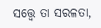ସତ୍ତ୍ୱେ ତା ସରଳତା,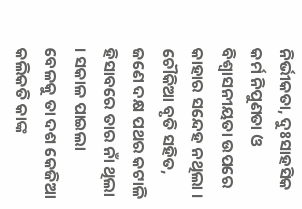ନିର୍ଭୀକତା, ଦୁଃସାହସିକ କର୍ମ ନିପୁଣତା ଓ ବିଶ୍ୱାସନୀୟତା ଉପରେ କାହାର ସନ୍ଦେହ ନଥିଲା । ଚୌକିଆ ବୃତି ସହିତ, ଜଣେ ଦକ୍ଷ ପଥର କଟାଳି ହିସାବରେ ତାର ନାଁ ଥିଲା । ସକାଳ ପାଇଲା ବେଳକୁ ତା ଦଶ କେଜିଆ କଲିକତି କାଙ୍କ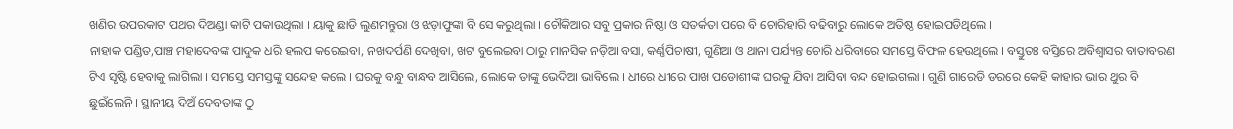ଖଣିର ଉପରକାଟ ପଥର ଦିଅଣ୍ଡା କାଟି ପକାଉଥିଲା । ୟାକୁ ଛାଡି ଲୁଣମନ୍ତୁରା ଓ ଝଡ଼ାଫୁଙ୍କା ବି ସେ କରୁଥିଲା । ଚୌକିଆର ସବୁ ପ୍ରକାର ନିଷ୍ଠା ଓ ସତର୍କତା ପରେ ବି ଚୋରିହାରି ବଢିବାରୁ ଲୋକେ ଅତିଷ୍ଠ ହୋଇପଡିଥିଲେ ।
ନାହାକ ପଣ୍ଡିତ,ପାଞ୍ଚ ମହାଦେବଙ୍କ ପାଦୁକ ଧରି ହଲପ କରେଇବା, ନଖଦର୍ପଣି ଦେଖିବା, ଖଟ ବୁଲେଇବା ଠାରୁ ମାନସିକ ନଡ଼ିଆ ବସା, କର୍ଣ୍ଣପିଚାଷୀ, ଗୁଣିଆ ଓ ଥାନା ପର୍ଯ୍ୟନ୍ତ ଚୋରି ଧରିବାରେ ସମସ୍ତେ ବିଫଳ ହେଉଥିଲେ । ବସ୍ତୁତଃ ବସ୍ତିରେ ଅବିଶ୍ୱାସର ବାତାବରଣ ଟିଏ ସୃଷ୍ଟି ହେବାକୁ ଲାଗିଲା । ସମସ୍ତେ ସମସ୍ତଙ୍କୁ ସନ୍ଦେହ କଲେ । ଘରକୁ ବନ୍ଧୁ ବାନ୍ଧବ ଆସିଲେ, ଲୋକେ ତାଙ୍କୁ ଭେଦିଆ ଭାବିଲେ । ଧୀରେ ଧୀରେ ପାଖ ପଡୋଶୀଙ୍କ ଘରକୁ ଯିବା ଆସିବା ବନ୍ଦ ହୋଇଗଲା । ଗୁଣି ଗାରେଡି ଡରରେ କେହି କାହାର ଭାର ଥୁର ବି ଛୁଇଁଲେନି । ସ୍ଥାନୀୟ ଦିଅଁ ଦେବତାଙ୍କ ଠୁ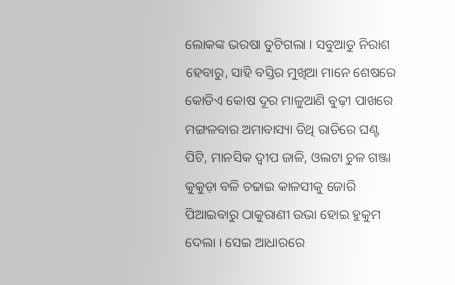ଲୋକଙ୍କ ଭରଷା ତୁଟିଗଲା । ସବୁଆଡୁ ନିରାଶ ହେବାରୁ, ସାହି ବସ୍ତିର ମୁଖିଆ ମାନେ ଶେଷରେ କୋଡିଏ କୋଷ ଦୂର ମାଳୁଆଣି ବୁଢ଼ୀ ପାଖରେ ମଙ୍ଗଳବାର ଅମାବାସ୍ୟା ତିଥି ରାତିରେ ଘଣ୍ଟ ପିଟି, ମାନସିକ ଦ୍ବୀପ ଜାଳି, ଓଲଟା ଚୁଳ ଗଞ୍ଜା କୁକୁଡ଼ା ବଳି ଚଢାଇ କାଳସୀକୁ ଜୋରି ପିଆଇବାରୁ ଠାକୁରାଣୀ ଉଭା ହୋଇ ହୁକୁମ ଦେଲା । ସେଇ ଆଧାରରେ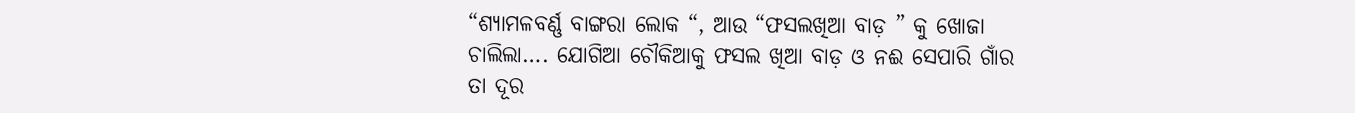“ଶ୍ୟାମଳବର୍ଣ୍ଣ ବାଙ୍ଗରା ଲୋକ “, ଆଉ “ଫସଲଖିଆ ବାଡ଼ ” କୁ ଖୋଜା ଚାଲିଲା…. ଯୋଗିଆ ଚୌକିଆକୁ ଫସଲ ଖିଆ ବାଡ଼ ଓ ନଈ ସେପାରି ଗାଁର ତା ଦୂର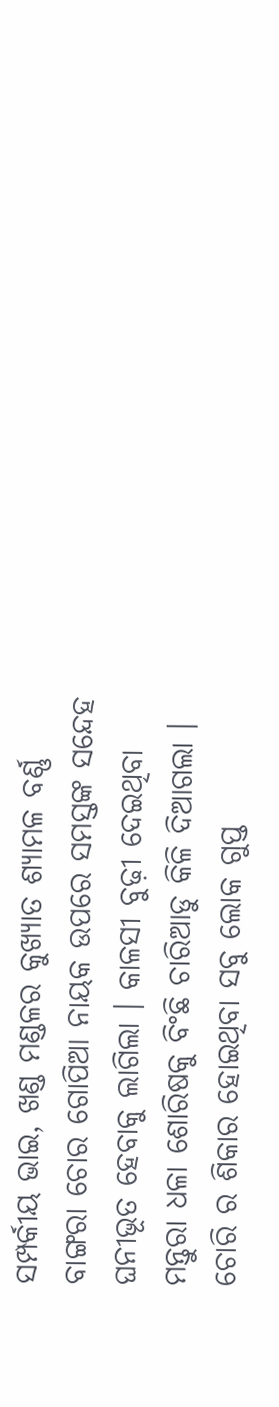ସମ୍ପର୍କୀୟ ଭାଇ, ଖଣ୍ଡ ମଣ୍ଡଳର କୁଖ୍ୟାତ ଶ୍ୟାମଳ ବର୍ଣ୍ଣ ବାଙ୍ଗରା ଚୋର ଗୋପିଆ ନାୟକ ଉପରେ ସମସ୍ତଙ୍କ ସନ୍ଦେହ ଘନୀଭୂତ ହେବାକୁ ଲାଗିଲା । କାଳସୀ ବୁଢ଼ୀ ଦେଇଥିବା ମନ୍ତୁରା ଧଳା ଶୋରିଷକୁ ବିଂଛି ଚାରିଆଡୁ କିଳି ଦିଆଗଲା । ଚୋରି ର ଶିକାର ହୋଇଥିବା ସବୁ ଲୋକ ଗୁପ୍ତ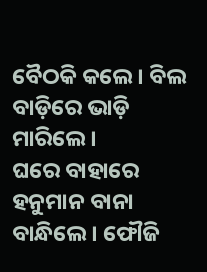ବୈଠକି କଲେ । ବିଲ ବାଡ଼ିରେ ଭାଡ଼ି ମାରିଲେ ।
ଘରେ ବାହାରେ ହନୁମାନ ବାନା ବାନ୍ଧିଲେ । ଫୌଜି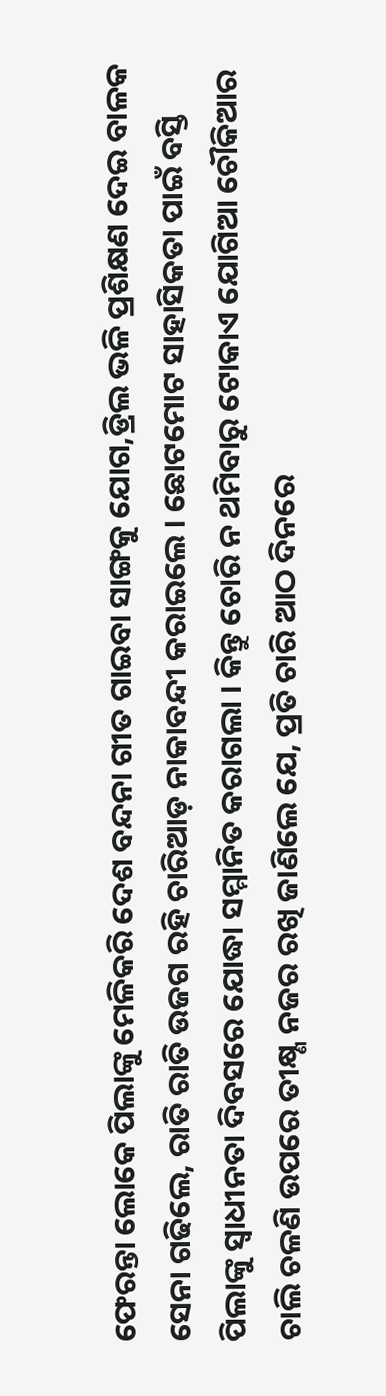ଫେରନ୍ତା ଲୋକେ ପିଲାଙ୍କୁ ମେଳିକରି ଦେଶ ବନ୍ଦନା ଗୀତ ଗାଇବା ସାଙ୍ଗକୁ ଯୋଗ,ଡ୍ରିଲ ଭଳି ପ୍ରଶିକ୍ଷଣ ଦେଇ ବାଳକ ସେନା ଗଢିଲେ, ରାତି ରାତି ଉଜଗ ରହି ଚାରିଆଡ଼ ନାକାବନ୍ଦୀ କରାଇଲେ । ଛୋଟମୋଟ ସାହାସିକତା ପାଇଁ ବସ୍ତି ପିଲାଙ୍କୁ ସ୍ୱାଧୀନତା ଦିବସରେ ଯୋଦ୍ଧା ସମ୍ମାନିତ କରାଗଲା । କିନ୍ତୁ ଚୋରି ନ ଥମିବାରୁ ଟୋକାଏ ଯୋଗିଆ ଚୌକିଆର ଚାଲି ଚଳଣି ଉପରେ ତୀକ୍ଷ୍ଣ ନଜର ରଖି ଜାଣିଲେ ଯେ, ପ୍ରତି ଚାରି ଆଠ ଦିନରେ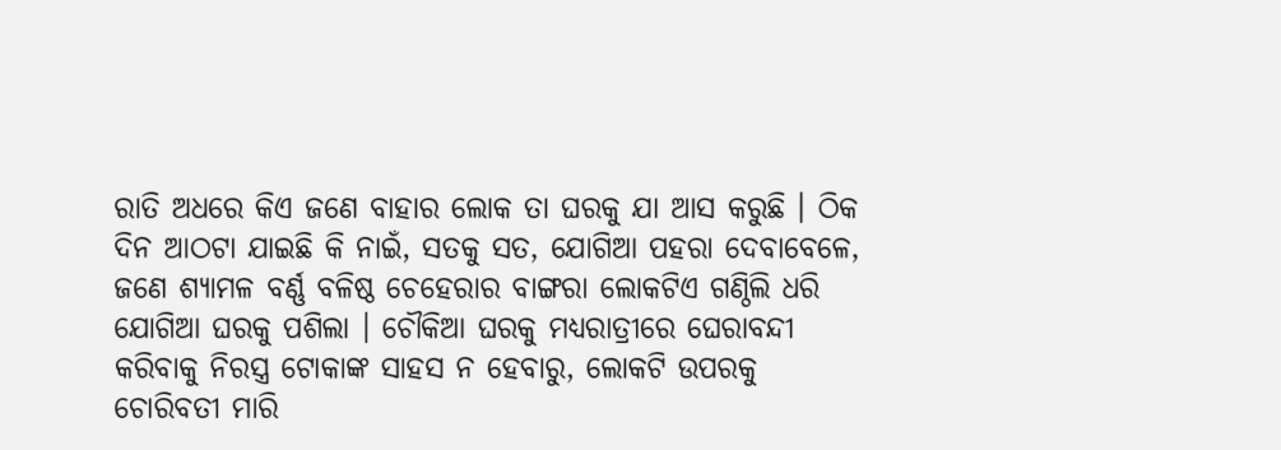ରାତି ଅଧରେ କିଏ ଜଣେ ବାହାର ଲୋକ ତା ଘରକୁ ଯା ଆସ କରୁଛି । ଠିକ ଦିନ ଆଠଟା ଯାଇଛି କି ନାଇଁ, ସତକୁ ସତ, ଯୋଗିଆ ପହରା ଦେବାବେଳେ, ଜଣେ ଶ୍ୟାମଳ ବର୍ଣ୍ଣ ବଳିଷ୍ଠ ଚେହେରାର ବାଙ୍ଗରା ଲୋକଟିଏ ଗଣ୍ଠିଲି ଧରି ଯୋଗିଆ ଘରକୁ ପଶିଲା । ଚୌକିଆ ଘରକୁ ମଧ୍ୟରାତ୍ରୀରେ ଘେରାବନ୍ଦୀ କରିବାକୁ ନିରସ୍ତ୍ର ଟୋକାଙ୍କ ସାହସ ନ ହେବାରୁ, ଲୋକଟି ଉପରକୁ ଚୋରିବତୀ ମାରି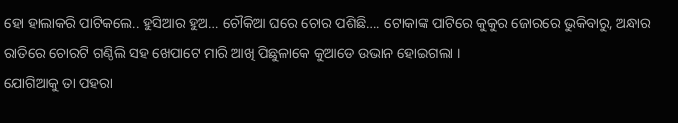ହୋ ହାଲାକରି ପାଟିକଲେ.. ହୁସିଆର ହୁଅ… ଚୌକିଆ ଘରେ ଚୋର ପଶିଛି…. ଟୋକାଙ୍କ ପାଟିରେ କୁକୁର ଜୋରରେ ଭୁକିବାରୁ, ଅନ୍ଧାର ରାତିରେ ଚୋରଟି ଗଣ୍ଠିଲି ସହ ଖେପାଟେ ମାରି ଆଖି ପିଛୁଳାକେ କୁଆଡେ ଉଭାନ ହୋଇଗଲା ।
ଯୋଗିଆକୁ ତା ପହରା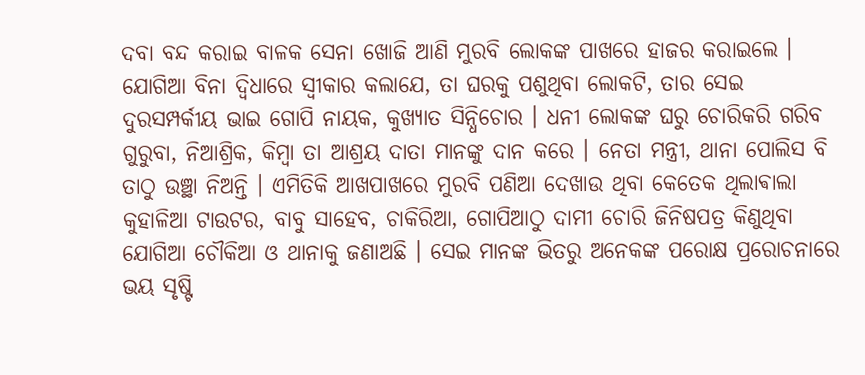ଦବା ବନ୍ଦ କରାଇ ବାଳକ ସେନା ଖୋଜି ଆଣି ମୁରବି ଲୋକଙ୍କ ପାଖରେ ହାଜର କରାଇଲେ । ଯୋଗିଆ ବିନା ଦ୍ବିଧାରେ ସ୍ବୀକାର କଲାଯେ, ତା ଘରକୁ ପଶୁଥିବା ଲୋକଟି, ତାର ସେଇ ଦୁରସମ୍ପର୍କୀୟ ଭାଇ ଗୋପି ନାୟକ, କୁଖ୍ୟାତ ସିନ୍ଧିଚୋର । ଧନୀ ଲୋକଙ୍କ ଘରୁ ଚୋରିକରି ଗରିବ ଗୁରୁବା, ନିଆଶ୍ରିକ, କିମ୍ବା ତା ଆଶ୍ରୟ ଦାତା ମାନଙ୍କୁ ଦାନ କରେ । ନେତା ମନ୍ତ୍ରୀ, ଥାନା ପୋଲିସ ବି ତାଠୁ ଉଞ୍ଛା ନିଅନ୍ତି । ଏମିତିକି ଆଖପାଖରେ ମୁରବି ପଣିଆ ଦେଖାଉ ଥିବା କେତେକ ଥିଲାଵାଲା କୁହାଳିଆ ଟାଉଟର, ବାବୁ ସାହେବ, ଚାକିରିଆ, ଗୋପିଆଠୁ ଦାମୀ ଚୋରି ଜିନିଷପତ୍ର କିଣୁଥିବା ଯୋଗିଆ ଚୌକିଆ ଓ ଥାନାକୁ ଜଣାଅଛି । ସେଇ ମାନଙ୍କ ଭିତରୁ ଅନେକଙ୍କ ପରୋକ୍ଷ ପ୍ରରୋଚନାରେ ଭୟ ସୃଷ୍ଟି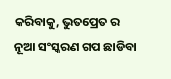କରିବାକୁ, ଭୁତପ୍ରେତ ର ନୂଆ ସଂସ୍କରଣ ଗପ ଛାଡିବା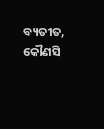ବ୍ୟତୀତ, କୌଣସି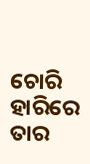ଚୋରି ହାରିରେ ତାର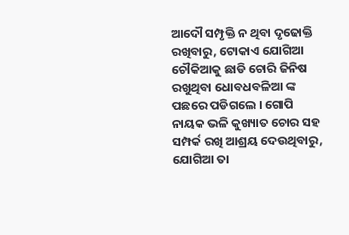ଆଦୌ ସମ୍ପୃକ୍ତି ନ ଥିବା ଦୃଢୋକ୍ତି ରଖିବାରୁ, ଟୋକାଏ ଯୋଗିଆ ଚୌକିଆକୁ ଛାଡି ଚୋରି ଜିନିଷ ରଖୁଥିବା ଧୋବଧବଳିଆ ଙ୍କ ପଛରେ ପଡିଗଲେ । ଗୋପି ନାୟକ ଭଳି କୁଖ୍ୟାତ ଚୋର ସହ ସମ୍ପର୍କ ରଖି ଆଶ୍ରୟ ଦେଉଥିବାରୁ, ଯୋଗିଆ ତା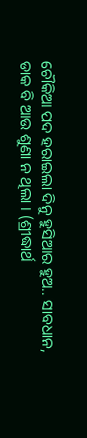ଚୌକିଆ ପଦ ହରାଇଲା ଦିନୁ ହୁସିଆର ହୁଅ.. ସାବଧାନ, ଡାକ ବି ଆଉ ଶୁଣା ନ ଥିଲା । (ଶ୍ରୀଦ୍ଧାର୍ଥ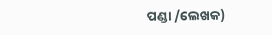ପଣ୍ଡା /ଲେଖକ)